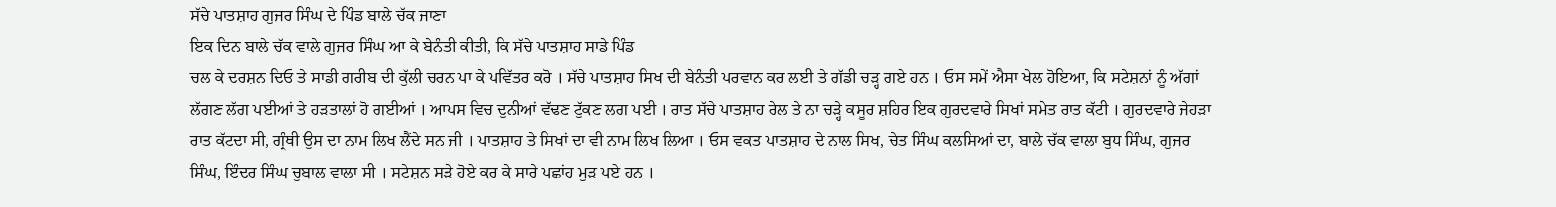ਸੱਚੇ ਪਾਤਸ਼ਾਹ ਗੁਜਰ ਸਿੰਘ ਦੇ ਪਿੰਡ ਬਾਲੇ ਚੱਕ ਜਾਣਾ
ਇਕ ਦਿਨ ਬਾਲੇ ਚੱਕ ਵਾਲੇ ਗੁਜਰ ਸਿੰਘ ਆ ਕੇ ਬੇਨੰਤੀ ਕੀਤੀ, ਕਿ ਸੱਚੇ ਪਾਤਸ਼ਾਹ ਸਾਡੇ ਪਿੰਡ
ਚਲ ਕੇ ਦਰਸ਼ਨ ਦਿਓ ਤੇ ਸਾਡੀ ਗਰੀਬ ਦੀ ਕੁੱਲੀ ਚਰਨ ਪਾ ਕੇ ਪਵਿੱਤਰ ਕਰੋ । ਸੱਚੇ ਪਾਤਸ਼ਾਹ ਸਿਖ ਦੀ ਬੇਨੰਤੀ ਪਰਵਾਨ ਕਰ ਲਈ ਤੇ ਗੱਡੀ ਚੜ੍ਹ ਗਏ ਹਨ । ਓਸ ਸਮੇਂ ਐਸਾ ਖੇਲ ਹੋਇਆ, ਕਿ ਸਟੇਸ਼ਨਾਂ ਨੂੰ ਅੱਗਾਂ ਲੱਗਣ ਲੱਗ ਪਈਆਂ ਤੇ ਹੜਤਾਲਾਂ ਹੋ ਗਈਆਂ । ਆਪਸ ਵਿਚ ਦੁਨੀਆਂ ਵੱਢਣ ਟੁੱਕਣ ਲਗ ਪਈ । ਰਾਤ ਸੱਚੇ ਪਾਤਸ਼ਾਹ ਰੇਲ ਤੇ ਨਾ ਚੜ੍ਹੇ ਕਸੂਰ ਸ਼ਹਿਰ ਇਕ ਗੁਰਦਵਾਰੇ ਸਿਖਾਂ ਸਮੇਤ ਰਾਤ ਕੱਟੀ । ਗੁਰਦਵਾਰੇ ਜੇਹੜਾ ਰਾਤ ਕੱਟਦਾ ਸੀ, ਗ੍ਰੰਥੀ ਉਸ ਦਾ ਨਾਮ ਲਿਖ ਲੈਂਦੇ ਸਨ ਜੀ । ਪਾਤਸ਼ਾਹ ਤੇ ਸਿਖਾਂ ਦਾ ਵੀ ਨਾਮ ਲਿਖ ਲਿਆ । ਓਸ ਵਕਤ ਪਾਤਸ਼ਾਹ ਦੇ ਨਾਲ ਸਿਖ, ਚੇਤ ਸਿੰਘ ਕਲਸਿਆਂ ਦਾ, ਬਾਲੇ ਚੱਕ ਵਾਲਾ ਬੁਧ ਸਿੰਘ, ਗੁਜਰ ਸਿੰਘ, ਇੰਦਰ ਸਿੰਘ ਚੁਬਾਲ ਵਾਲਾ ਸੀ । ਸਟੇਸ਼ਨ ਸੜੇ ਹੋਏ ਕਰ ਕੇ ਸਾਰੇ ਪਛਾਂਹ ਮੁੜ ਪਏ ਹਨ ।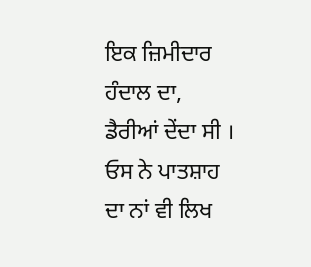ਇਕ ਜ਼ਿਮੀਦਾਰ ਹੰਦਾਲ ਦਾ, ਡੈਰੀਆਂ ਦੇਂਦਾ ਸੀ । ਓਸ ਨੇ ਪਾਤਸ਼ਾਹ ਦਾ ਨਾਂ ਵੀ ਲਿਖ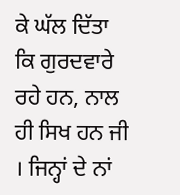ਕੇ ਘੱਲ ਦਿੱਤਾ ਕਿ ਗੁਰਦਵਾਰੇ ਰਹੇ ਹਨ, ਨਾਲ ਹੀ ਸਿਖ ਹਨ ਜੀ । ਜਿਨ੍ਹਾਂ ਦੇ ਨਾਂ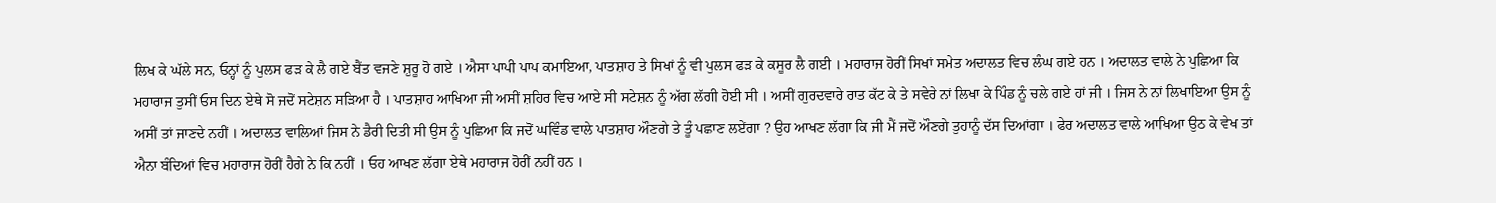ਲਿਖ ਕੇ ਘੱਲੇ ਸਨ, ਓਨ੍ਹਾਂ ਨੂੰ ਪੁਲਸ ਫੜ ਕੇ ਲੈ ਗਏ ਬੈਂਤ ਵਜਣੇ ਸ਼ੁਰੂ ਹੋ ਗਏ । ਐਸਾ ਪਾਪੀ ਪਾਪ ਕਮਾਇਆ, ਪਾਤਸ਼ਾਹ ਤੇ ਸਿਖਾਂ ਨੂੰ ਵੀ ਪੁਲਸ ਫੜ ਕੇ ਕਸੂਰ ਲੈ ਗਈ । ਮਹਾਰਾਜ ਹੋਰੀਂ ਸਿਖਾਂ ਸਮੇਤ ਅਦਾਲਤ ਵਿਚ ਲੰਘ ਗਏ ਹਨ । ਅਦਾਲਤ ਵਾਲੇ ਨੇ ਪੁਛਿਆ ਕਿ ਮਹਾਰਾਜ ਤੁਸੀਂ ਓਸ ਦਿਨ ਏਥੇ ਸੋ ਜਦੋਂ ਸਟੇਸ਼ਨ ਸੜਿਆ ਹੈ । ਪਾਤਸ਼ਾਹ ਆਖਿਆ ਜੀ ਅਸੀਂ ਸ਼ਹਿਰ ਵਿਚ ਆਏ ਸੀ ਸਟੇਸ਼ਨ ਨੂੰ ਅੱਗ ਲੱਗੀ ਹੋਈ ਸੀ । ਅਸੀਂ ਗੁਰਦਵਾਰੇ ਰਾਤ ਕੱਟ ਕੇ ਤੇ ਸਵੇਰੇ ਨਾਂ ਲਿਖਾ ਕੇ ਪਿੰਡ ਨੂੰ ਚਲੇ ਗਏ ਹਾਂ ਜੀ । ਜਿਸ ਨੇ ਨਾਂ ਲਿਖਾਇਆ ਉਸ ਨੂੰ ਅਸੀਂ ਤਾਂ ਜਾਣਦੇ ਨਹੀਂ । ਅਦਾਲਤ ਵਾਲਿਆਂ ਜਿਸ ਨੇ ਡੈਰੀ ਦਿਤੀ ਸੀ ਉਸ ਨੂੰ ਪੁਛਿਆ ਕਿ ਜਦੋਂ ਘਵਿੰਡ ਵਾਲੇ ਪਾਤਸ਼ਾਹ ਔਣਗੇ ਤੇ ਤੂੰ ਪਛਾਣ ਲਏਂਗਾ ? ਉਹ ਆਖਣ ਲੱਗਾ ਕਿ ਜੀ ਮੈਂ ਜਦੋਂ ਔਣਗੇ ਤੁਹਾਨੂੰ ਦੱਸ ਦਿਆਂਗਾ । ਫੇਰ ਅਦਾਲਤ ਵਾਲੇ ਆਖਿਆ ਉਠ ਕੇ ਵੇਖ ਤਾਂ ਐਨਾ ਬੰਦਿਆਂ ਵਿਚ ਮਹਾਰਾਜ ਹੋਰੀਂ ਹੈਗੇ ਨੇ ਕਿ ਨਹੀਂ । ਓਹ ਆਖਣ ਲੱਗਾ ਏਥੇ ਮਹਾਰਾਜ ਹੋਰੀਂ ਨਹੀਂ ਹਨ ।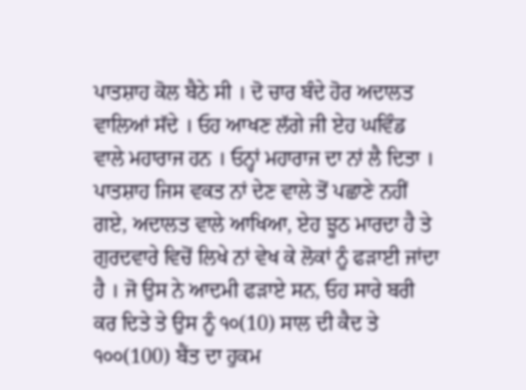ਪਾਤਸ਼ਾਹ ਕੋਲ ਬੈਠੇ ਸੀ । ਦੋ ਚਾਰ ਬੰਦੇ ਹੋਰ ਅਦਾਲਤ ਵਾਲਿਆਂ ਸੱਦੇ । ਓਹ ਆਖਣ ਲੱਗੇ ਜੀ ਏਹ ਘਵਿੰਡ ਵਾਲੇ ਮਹਾਰਾਜ ਹਨ । ਓਨ੍ਹਾਂ ਮਹਾਰਾਜ ਦਾ ਨਾਂ ਲੈ ਦਿਤਾ । ਪਾਤਸ਼ਾਹ ਜਿਸ ਵਕਤ ਨਾਂ ਦੇਣ ਵਾਲੇ ਤੋਂ ਪਛਾਣੇ ਨਹੀਂ ਗਏ, ਅਦਾਲਤ ਵਾਲੇ ਆਖਿਆ, ਏਹ ਝੂਠ ਮਾਰਦਾ ਹੈ ਤੇ ਗੁਰਦਵਾਰੇ ਵਿਚੋਂ ਲਿਖੇ ਨਾਂ ਵੇਖ ਕੇ ਲੋਕਾਂ ਨੂੰ ਫੜਾਈ ਜਾਂਦਾ ਹੈ । ਜੋ ਉਸ ਨੇ ਆਦਮੀ ਫੜਾਏ ਸਨ, ਓਹ ਸਾਰੇ ਬਰੀ ਕਰ ਦਿਤੇ ਤੇ ਉਸ ਨੂੰ ੧੦(10) ਸਾਲ ਦੀ ਕੈਦ ਤੇ ੧੦੦(100) ਬੈਂਤ ਦਾ ਹੁਕਮ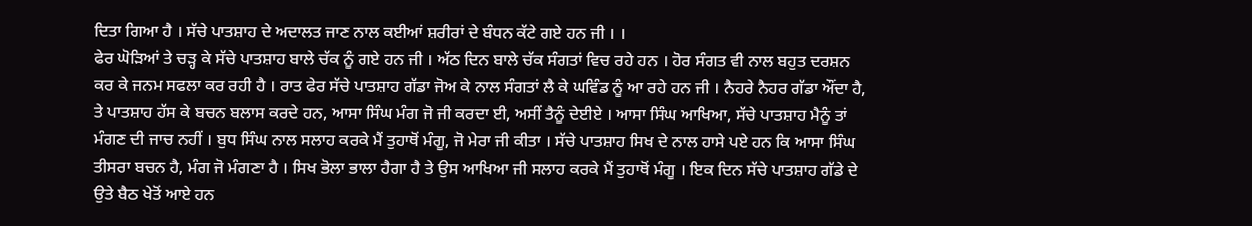ਦਿਤਾ ਗਿਆ ਹੈ । ਸੱਚੇ ਪਾਤਸ਼ਾਹ ਦੇ ਅਦਾਲਤ ਜਾਣ ਨਾਲ ਕਈਆਂ ਸ਼ਰੀਰਾਂ ਦੇ ਬੰਧਨ ਕੱਟੇ ਗਏ ਹਨ ਜੀ । ।
ਫੇਰ ਘੋੜਿਆਂ ਤੇ ਚੜ੍ਹ ਕੇ ਸੱਚੇ ਪਾਤਸ਼ਾਹ ਬਾਲੇ ਚੱਕ ਨੂੰ ਗਏ ਹਨ ਜੀ । ਅੱਠ ਦਿਨ ਬਾਲੇ ਚੱਕ ਸੰਗਤਾਂ ਵਿਚ ਰਹੇ ਹਨ । ਹੋਰ ਸੰਗਤ ਵੀ ਨਾਲ ਬਹੁਤ ਦਰਸ਼ਨ ਕਰ ਕੇ ਜਨਮ ਸਫਲਾ ਕਰ ਰਹੀ ਹੈ । ਰਾਤ ਫੇਰ ਸੱਚੇ ਪਾਤਸ਼ਾਹ ਗੱਡਾ ਜੋਅ ਕੇ ਨਾਲ ਸੰਗਤਾਂ ਲੈ ਕੇ ਘਵਿੰਡ ਨੂੰ ਆ ਰਹੇ ਹਨ ਜੀ । ਨੈਹਰੇ ਨੈਹਰ ਗੱਡਾ ਔਂਦਾ ਹੈ, ਤੇ ਪਾਤਸ਼ਾਹ ਹੱਸ ਕੇ ਬਚਨ ਬਲਾਸ ਕਰਦੇ ਹਨ, ਆਸਾ ਸਿੰਘ ਮੰਗ ਜੋ ਜੀ ਕਰਦਾ ਈ, ਅਸੀਂ ਤੈਨੂੰ ਦੇਈਏ । ਆਸਾ ਸਿੰਘ ਆਖਿਆ, ਸੱਚੇ ਪਾਤਸ਼ਾਹ ਮੈਨੂੰ ਤਾਂ ਮੰਗਣ ਦੀ ਜਾਚ ਨਹੀਂ । ਬੁਧ ਸਿੰਘ ਨਾਲ ਸਲਾਹ ਕਰਕੇ ਮੈਂ ਤੁਹਾਥੋਂ ਮੰਗੂ, ਜੋ ਮੇਰਾ ਜੀ ਕੀਤਾ । ਸੱਚੇ ਪਾਤਸ਼ਾਹ ਸਿਖ ਦੇ ਨਾਲ ਹਾਸੇ ਪਏ ਹਨ ਕਿ ਆਸਾ ਸਿੰਘ ਤੀਸਰਾ ਬਚਨ ਹੈ, ਮੰਗ ਜੋ ਮੰਗਣਾ ਹੈ । ਸਿਖ ਭੋਲਾ ਭਾਲਾ ਹੈਗਾ ਹੈ ਤੇ ਉਸ ਆਖਿਆ ਜੀ ਸਲਾਹ ਕਰਕੇ ਮੈਂ ਤੁਹਾਥੋਂ ਮੰਗੂ । ਇਕ ਦਿਨ ਸੱਚੇ ਪਾਤਸ਼ਾਹ ਗੱਡੇ ਦੇ ਉਤੇ ਬੈਠ ਖੇਤੋਂ ਆਏ ਹਨ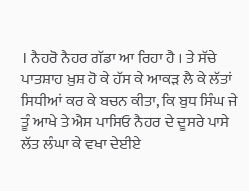। ਨੈਹਰੋ ਨੈਹਰ ਗੱਡਾ ਆ ਰਿਹਾ ਹੈ । ਤੇ ਸੱਚੇ ਪਾਤਸ਼ਾਹ ਖ਼ੁਸ਼ ਹੋ ਕੇ ਹੱਸ ਕੇ ਆਕੜ ਲੈ ਕੇ ਲੱਤਾਂ ਸਿਧੀਆਂ ਕਰ ਕੇ ਬਚਨ ਕੀਤਾ, ਕਿ ਬੁਧ ਸਿੰਘ ਜੇ ਤੂੰ ਆਖੇ ਤੇ ਐਸ ਪਾਸਿਓ ਨੈਹਰ ਦੇ ਦੂਸਰੇ ਪਾਸੇ ਲੱਤ ਲੰਘਾ ਕੇ ਵਖਾ ਦੇਈਏ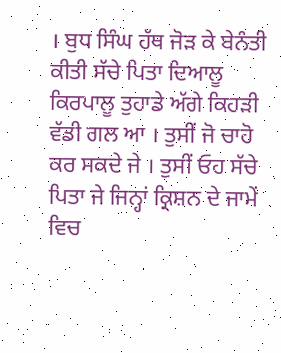। ਬੁਧ ਸਿੰਘ ਹੱਥ ਜੋੜ ਕੇ ਬੇਨੰਤੀ ਕੀਤੀ ਸੱਚੇ ਪਿਤਾ ਦਿਆਲੂ ਕਿਰਪਾਲੂ ਤੁਹਾਡੇ ਅੱਗੇ ਕਿਹੜੀ ਵੱਡੀ ਗਲ ਆ । ਤੁਸੀਂ ਜੋ ਚਾਹੋ ਕਰ ਸਕਦੇ ਜੇ । ਤੁਸੀਂ ਓਹ ਸੱਚੇ ਪਿਤਾ ਜੇ ਜਿਨ੍ਹਾਂ ਕ੍ਰਿਸ਼ਨ ਦੇ ਜਾਮੇਂ ਵਿਚ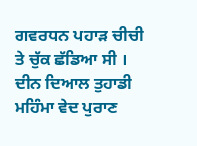ਗਵਰਧਨ ਪਹਾੜ ਚੀਚੀ ਤੇ ਚੁੱਕ ਛੱਡਿਆ ਸੀ । ਦੀਨ ਦਿਆਲ ਤੁਹਾਡੀ ਮਹਿੰਮਾ ਵੇਦ ਪੁਰਾਣ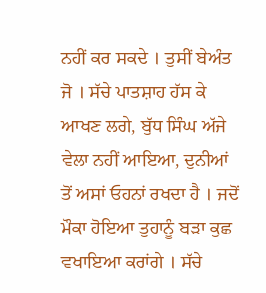ਨਹੀਂ ਕਰ ਸਕਦੇ । ਤੁਸੀਂ ਬੇਅੰਤ ਜੋ । ਸੱਚੇ ਪਾਤਸ਼ਾਹ ਹੱਸ ਕੇ ਆਖਣ ਲਗੇ, ਬੁੱਧ ਸਿੰਘ ਅੱਜੇ ਵੇਲਾ ਨਹੀਂ ਆਇਆ, ਦੁਨੀਆਂ ਤੋਂ ਅਸਾਂ ਓਹਨਾਂ ਰਖਦਾ ਹੈ । ਜਦੋਂ ਮੌਕਾ ਹੋਇਆ ਤੁਹਾਨੂੰ ਬੜਾ ਕੁਛ ਵਖਾਇਆ ਕਰਾਂਗੇ । ਸੱਚੇ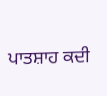ਪਾਤਸ਼ਾਹ ਕਦੀ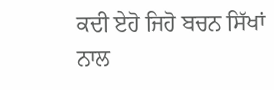ਕਦੀ ਏਹੋ ਜਿਹੋ ਬਚਨ ਸਿੱਖਾਂ ਨਾਲ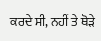ਕਰਦੇ ਸੀ, ਨਹੀਂ ਤੇ ਥੋੜੇ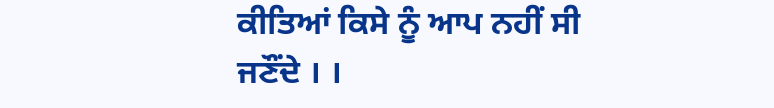ਕੀਤਿਆਂ ਕਿਸੇ ਨੂੰ ਆਪ ਨਹੀਂ ਸੀ ਜਣੌਂਦੇ । ।